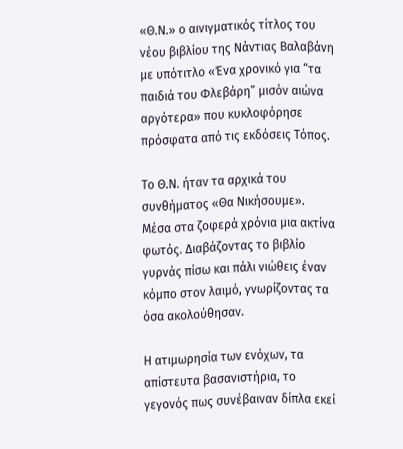«Θ.Ν.» ο αινιγματικός τίτλος του νέου βιβλίου της Νάντιας Βαλαβάνη με υπότιτλο «Ένα χρονικό για “τα παιδιά του Φλεβάρη” μισόν αιώνα αργότερα» που κυκλοφόρησε πρόσφατα από τις εκδόσεις Τόπος.

Το Θ.Ν. ήταν τα αρχικά του συνθήματος «Θα Νικήσουμε». Μέσα στα ζοφερά χρόνια μια ακτίνα φωτός. Διαβάζοντας το βιβλίο γυρνάς πίσω και πάλι νιώθεις έναν κόμπο στον λαιμό, γνωρίζοντας τα όσα ακολούθησαν.

Η ατιμωρησία των ενόχων, τα απίστευτα βασανιστήρια, το γεγονός πως συνέβαιναν δίπλα εκεί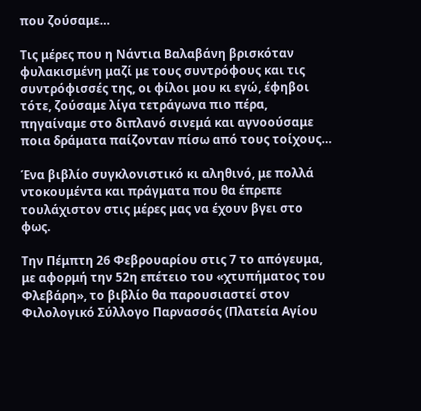που ζούσαμε…

Τις μέρες που η Νάντια Βαλαβάνη βρισκόταν φυλακισμένη μαζί με τους συντρόφους και τις συντρόφισσές της, οι φίλοι μου κι εγώ, έφηβοι τότε, ζούσαμε λίγα τετράγωνα πιο πέρα, πηγαίναμε στο διπλανό σινεμά και αγνοούσαμε ποια δράματα παίζονταν πίσω από τους τοίχους…

Ένα βιβλίο συγκλονιστικό κι αληθινό, με πολλά ντοκουμέντα και πράγματα που θα έπρεπε τουλάχιστον στις μέρες μας να έχουν βγει στο φως.

Την Πέμπτη 26 Φεβρουαρίου στις 7 το απόγευμα, με αφορμή την 52η επέτειο του «χτυπήματος του Φλεβάρη», το βιβλίο θα παρουσιαστεί στον Φιλολογικό Σύλλογο Παρνασσός (Πλατεία Αγίου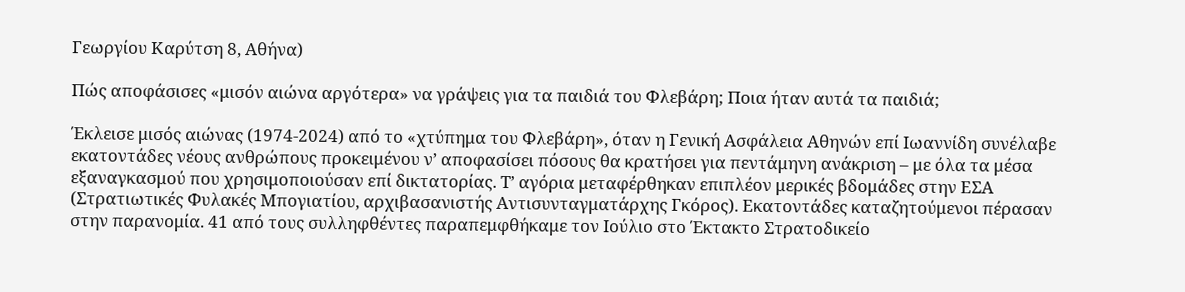Γεωργίου Καρύτση 8, Αθήνα)

Πώς αποφάσισες «μισόν αιώνα αργότερα» να γράψεις για τα παιδιά του Φλεβάρη; Ποια ήταν αυτά τα παιδιά;

Έκλεισε μισός αιώνας (1974-2024) από το «χτύπημα του Φλεβάρη», όταν η Γενική Ασφάλεια Αθηνών επί Ιωαννίδη συνέλαβε εκατοντάδες νέους ανθρώπους προκειμένου ν’ αποφασίσει πόσους θα κρατήσει για πεντάμηνη ανάκριση – με όλα τα μέσα εξαναγκασμού που χρησιμοποιούσαν επί δικτατορίας. Τ’ αγόρια μεταφέρθηκαν επιπλέον μερικές βδομάδες στην ΕΣΑ (Στρατιωτικές Φυλακές Μπογιατίου, αρχιβασανιστής Αντισυνταγματάρχης Γκόρος). Εκατοντάδες καταζητούμενοι πέρασαν στην παρανομία. 41 από τους συλληφθέντες παραπεμφθήκαμε τον Ιούλιο στο Έκτακτο Στρατοδικείο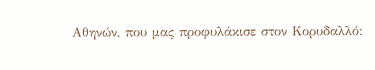Αθηνών, που μας προφυλάκισε στον Κορυδαλλό: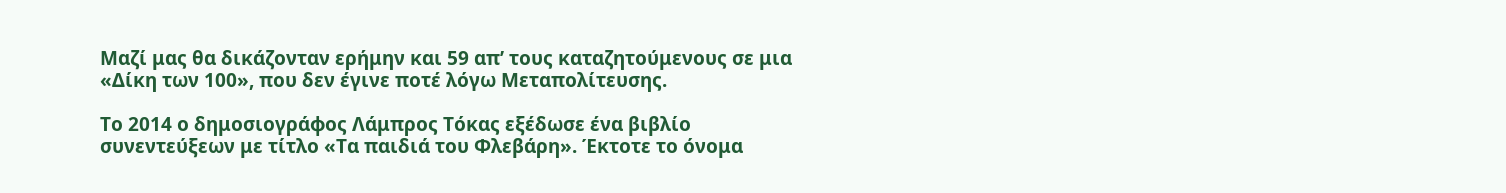Μαζί μας θα δικάζονταν ερήμην και 59 απ’ τους καταζητούμενους σε μια «Δίκη των 100», που δεν έγινε ποτέ λόγω Μεταπολίτευσης.

Το 2014 ο δημοσιογράφος Λάμπρος Τόκας εξέδωσε ένα βιβλίο συνεντεύξεων με τίτλο «Τα παιδιά του Φλεβάρη». Έκτοτε το όνομα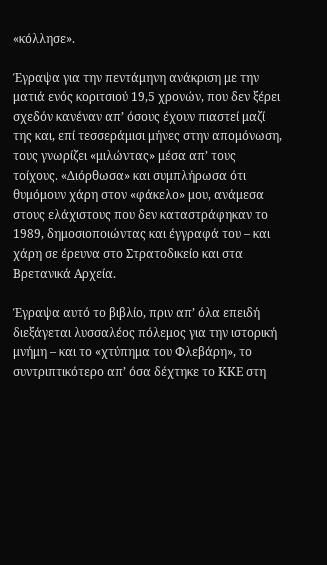«κόλλησε».

Έγραψα για την πεντάμηνη ανάκριση με την ματιά ενός κοριτσιού 19,5 χρονών, που δεν ξέρει σχεδόν κανέναν απ’ όσους έχουν πιαστεί μαζί της και, επί τεσσεράμισι μήνες στην απομόνωση, τους γνωρίζει «μιλώντας» μέσα απ’ τους τοίχους. «Διόρθωσα» και συμπλήρωσα ότι θυμόμουν χάρη στον «φάκελο» μου, ανάμεσα στους ελάχιστους που δεν καταστράφηκαν το 1989, δημοσιοποιώντας και έγγραφά του – και χάρη σε έρευνα στο Στρατοδικείο και στα Βρετανικά Αρχεία.

Έγραψα αυτό το βιβλίο, πριν απ’ όλα επειδή διεξάγεται λυσσαλέος πόλεμος για την ιστορική μνήμη – και το «χτύπημα του Φλεβάρη», το συντριπτικότερο απ’ όσα δέχτηκε το ΚΚΕ στη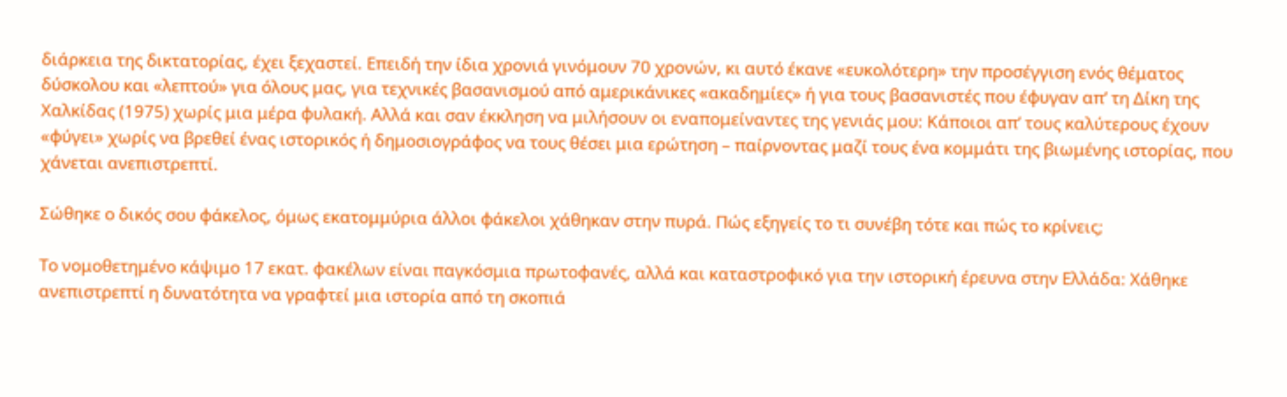διάρκεια της δικτατορίας, έχει ξεχαστεί. Επειδή την ίδια χρονιά γινόμουν 70 χρονών, κι αυτό έκανε «ευκολότερη» την προσέγγιση ενός θέματος δύσκολου και «λεπτού» για όλους μας, για τεχνικές βασανισμού από αμερικάνικες «ακαδημίες» ή για τους βασανιστές που έφυγαν απ’ τη Δίκη της Χαλκίδας (1975) χωρίς μια μέρα φυλακή. Αλλά και σαν έκκληση να μιλήσουν οι εναπομείναντες της γενιάς μου: Κάποιοι απ’ τους καλύτερους έχουν «φύγει» χωρίς να βρεθεί ένας ιστορικός ή δημοσιογράφος να τους θέσει μια ερώτηση – παίρνοντας μαζί τους ένα κομμάτι της βιωμένης ιστορίας, που χάνεται ανεπιστρεπτί.

Σώθηκε ο δικός σου φάκελος, όμως εκατομμύρια άλλοι φάκελοι χάθηκαν στην πυρά. Πώς εξηγείς το τι συνέβη τότε και πώς το κρίνεις;

Το νομοθετημένο κάψιμο 17 εκατ. φακέλων είναι παγκόσμια πρωτοφανές, αλλά και καταστροφικό για την ιστορική έρευνα στην Ελλάδα: Χάθηκε ανεπιστρεπτί η δυνατότητα να γραφτεί μια ιστορία από τη σκοπιά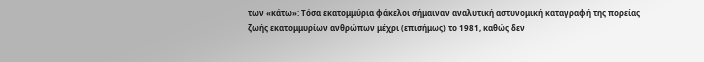των «κάτω»: Τόσα εκατομμύρια φάκελοι σήμαιναν αναλυτική αστυνομική καταγραφή της πορείας ζωής εκατομμυρίων ανθρώπων μέχρι (επισήμως) το 1981, καθώς δεν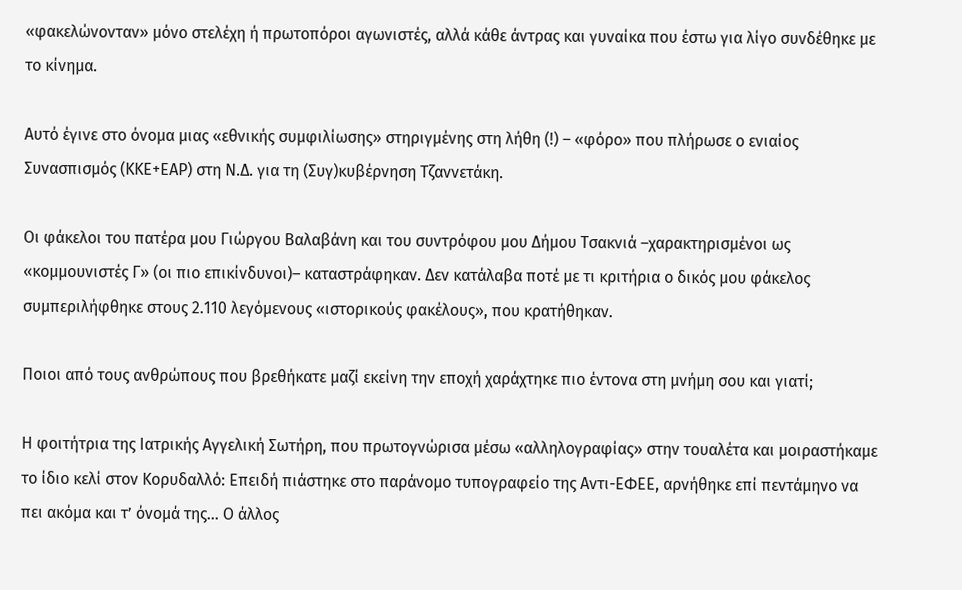«φακελώνονταν» μόνο στελέχη ή πρωτοπόροι αγωνιστές, αλλά κάθε άντρας και γυναίκα που έστω για λίγο συνδέθηκε με το κίνημα.

Αυτό έγινε στο όνομα μιας «εθνικής συμφιλίωσης» στηριγμένης στη λήθη (!) – «φόρο» που πλήρωσε ο ενιαίος Συνασπισμός (ΚΚΕ+ΕΑΡ) στη Ν.Δ. για τη (Συγ)κυβέρνηση Τζαννετάκη.

Οι φάκελοι του πατέρα μου Γιώργου Βαλαβάνη και του συντρόφου μου Δήμου Τσακνιά –χαρακτηρισμένοι ως «κομμουνιστές Γ» (οι πιο επικίνδυνοι)– καταστράφηκαν. Δεν κατάλαβα ποτέ με τι κριτήρια ο δικός μου φάκελος συμπεριλήφθηκε στους 2.110 λεγόμενους «ιστορικούς φακέλους», που κρατήθηκαν.

Ποιοι από τους ανθρώπους που βρεθήκατε μαζί εκείνη την εποχή χαράχτηκε πιο έντονα στη μνήμη σου και γιατί;

Η φοιτήτρια της Ιατρικής Αγγελική Σωτήρη, που πρωτογνώρισα μέσω «αλληλογραφίας» στην τουαλέτα και μοιραστήκαμε το ίδιο κελί στον Κορυδαλλό: Επειδή πιάστηκε στο παράνομο τυπογραφείο της Αντι-ΕΦΕΕ, αρνήθηκε επί πεντάμηνο να πει ακόμα και τ’ όνομά της… Ο άλλος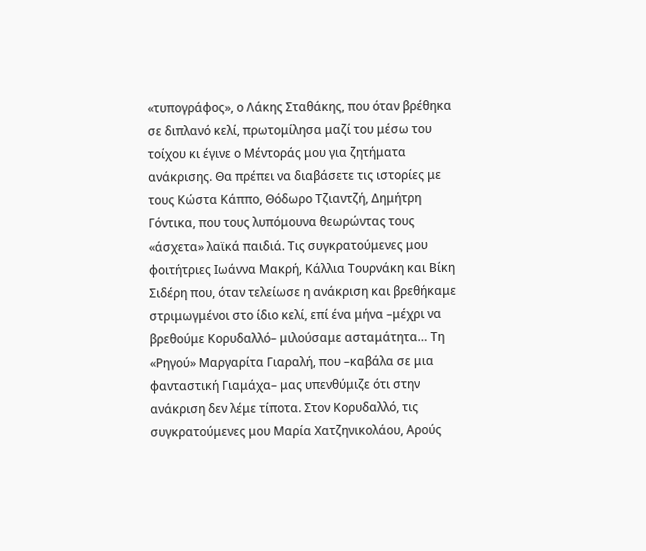«τυπογράφος», ο Λάκης Σταθάκης, που όταν βρέθηκα σε διπλανό κελί, πρωτομίλησα μαζί του μέσω του τοίχου κι έγινε ο Μέντοράς μου για ζητήματα ανάκρισης. Θα πρέπει να διαβάσετε τις ιστορίες με τους Κώστα Κάππο, Θόδωρο Τζιαντζή, Δημήτρη Γόντικα, που τους λυπόμουνα θεωρώντας τους «άσχετα» λαϊκά παιδιά. Τις συγκρατούμενες μου φοιτήτριες Ιωάννα Μακρή, Κάλλια Τουρνάκη και Βίκη Σιδέρη που, όταν τελείωσε η ανάκριση και βρεθήκαμε στριμωγμένοι στο ίδιο κελί, επί ένα μήνα –μέχρι να βρεθούμε Κορυδαλλό– μιλούσαμε ασταμάτητα… Τη «Ρηγού» Μαργαρίτα Γιαραλή, που –καβάλα σε μια φανταστική Γιαμάχα– μας υπενθύμιζε ότι στην ανάκριση δεν λέμε τίποτα. Στον Κορυδαλλό, τις συγκρατούμενες μου Μαρία Χατζηνικολάου, Αρούς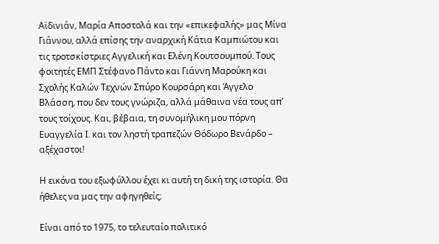Αϊδινιάν, Μαρία Αποστολά και την «επικεφαλής» μας Μίνα Γιάννου, αλλά επίσης την αναρχική Κάτια Καμπιώτου και τις τροτσκίστριες Αγγελική και Ελένη Κουτσουμπού. Τους φοιτητές ΕΜΠ Στέφανο Πάντο και Γιάννη Μαρούκη και Σχολής Καλών Τεχνών Σπύρο Κουρσάρη και Άγγελο Βλάσση, που δεν τους γνώριζα, αλλά μάθαινα νέα τους απ’ τους τοίχους. Και, βέβαια, τη συνομήλικη μου πόρνη Ευαγγελία Ι. και τον ληστή τραπεζών Θόδωρο Βενάρδο – αξέχαστοι!

Η εικόνα του εξωφύλλου έχει κι αυτή τη δική της ιστορία. Θα ήθελες να μας την αφηγηθείς;

Είναι από το 1975, το τελευταίο πολιτικό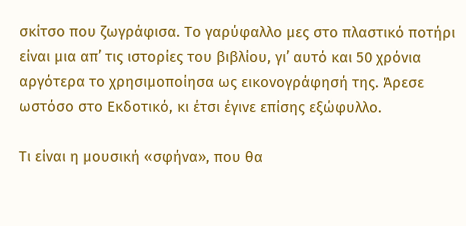σκίτσο που ζωγράφισα. Το γαρύφαλλο μες στο πλαστικό ποτήρι είναι μια απ’ τις ιστορίες του βιβλίου, γι’ αυτό και 50 χρόνια αργότερα το χρησιμοποίησα ως εικονογράφησή της. Άρεσε ωστόσο στο Εκδοτικό, κι έτσι έγινε επίσης εξώφυλλο.

Τι είναι η μουσική «σφήνα», που θα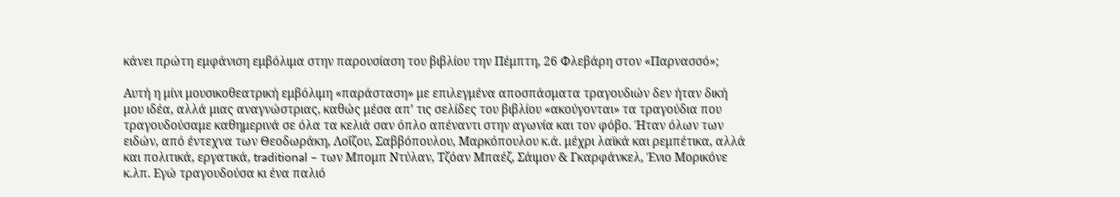κάνει πρώτη εμφάνιση εμβόλιμα στην παρουσίαση του βιβλίου την Πέμπτη, 26 Φλεβάρη στον «Παρνασσό»;

Αυτή η μίνι μουσικοθεατρική εμβόλιμη «παράσταση» με επιλεγμένα αποσπάσματα τραγουδιών δεν ήταν δική μου ιδέα, αλλά μιας αναγνώστριας, καθώς μέσα απ’ τις σελίδες του βιβλίου «ακούγονται» τα τραγούδια που τραγουδούσαμε καθημερινά σε όλα τα κελιά σαν όπλο απέναντι στην αγωνία και τον φόβο. Ήταν όλων των ειδών, από έντεχνα των Θεοδωράκη, Λοΐζου, Σαββόπουλου, Μαρκόπουλου κ.ά. μέχρι λαϊκά και ρεμπέτικα, αλλά και πολιτικά, εργατικά, traditional – των Μπομπ Ντύλαν, Τζόαν Μπαέζ, Σάιμον & Γκαρφάνκελ, Ένιο Μορικόνε κ.λπ. Εγώ τραγουδούσα κι ένα παλιό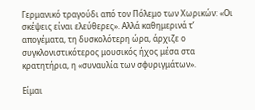Γερμανικό τραγούδι από τον Πόλεμο των Χωρικών: «Οι σκέψεις είναι ελεύθερες». Αλλά καθημερινά τ’ απογέματα, τη δυσκολότερη ώρα, άρχιζε ο συγκλονιστικότερος μουσικός ήχος μέσα στα κρατητήρια, η «συναυλία των σφυριγμάτων».

Είμαι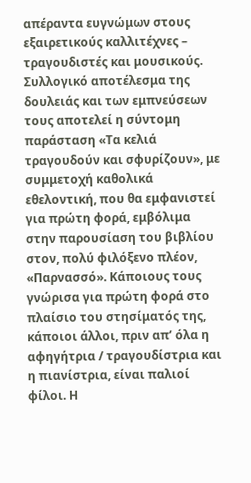απέραντα ευγνώμων στους εξαιρετικούς καλλιτέχνες – τραγουδιστές και μουσικούς. Συλλογικό αποτέλεσμα της δουλειάς και των εμπνεύσεων τους αποτελεί η σύντομη παράσταση «Τα κελιά τραγουδούν και σφυρίζουν», με συμμετοχή καθολικά εθελοντική, που θα εμφανιστεί για πρώτη φορά, εμβόλιμα στην παρουσίαση του βιβλίου στον, πολύ φιλόξενο πλέον, «Παρνασσό». Κάποιους τους γνώρισα για πρώτη φορά στο πλαίσιο του στησίματός της, κάποιοι άλλοι, πριν απ’ όλα η αφηγήτρια / τραγουδίστρια και η πιανίστρια, είναι παλιοί φίλοι. Η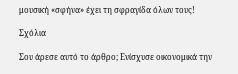μουσική «σφήνα» έχει τη σφραγίδα όλων τους!

Σχόλια

Σου άρεσε αυτό το άρθρο; Ενίσχυσε οικονομικά την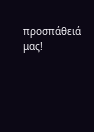προσπάθειά μας!